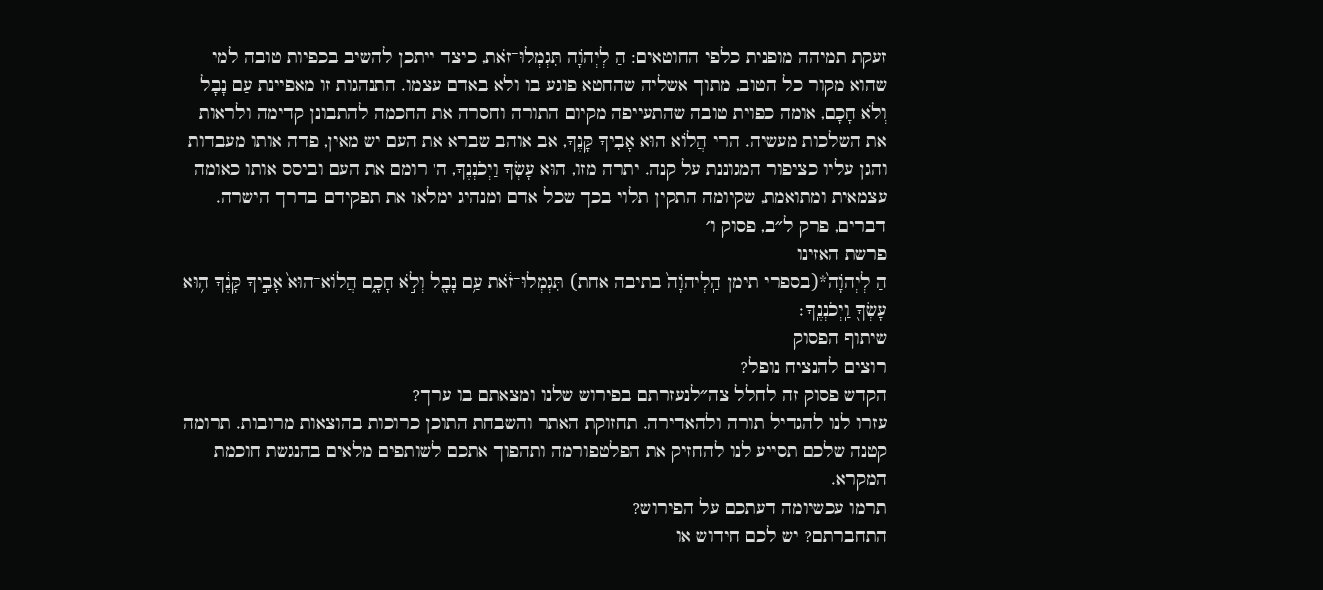זעקת תמיהה מופנית כלפי החוטאים: הַ לְיְהֹוָה תִּגְמְלוּ־זֹאת, כיצד ייתכן להשיב בכפיות טובה למי שהוא מקור כל הטוב, מתוך אשליה שהחטא פוגע בו ולא באדם עצמו. התנהגות זו מאפיינת עַם נָבָל וְלֹא חָכָם, אומה כפוית טובה שהתעייפה מקיום התורה וחסרה את החכמה להתבונן קדימה ולראות את השלכות מעשיה. הרי הֲלוֹא הוּא אָבִיךָ קָּנֶךָ, אב אוהב שברא את העם יש מאין, פדה אותו מעבדות והגן עליו כציפור המגוננת על קנה. יתרה מזו, הוּא עָשְׂךָ וַיְכֹנְנֶךָ, ה' רומם את העם וביסס אותו כאומה עצמאית ומתואמת, שקיומה התקין תלוי בכך שכל אדם ומנהיג ימלאו את תפקידם בדרך הישרה.
דברים, פרק ל״ב, פסוק ו׳
פרשת האזינו
הַ לְיְהֹוָה֙*(בספרי תימן הַֽלְיהֹוָה֙ בתיבה אחת) תִּגְמְלוּ־זֹ֔את עַ֥ם נָבָ֖ל וְלֹ֣א חָכָ֑ם הֲלוֹא־הוּא֙ אָבִ֣יךָ קָּנֶ֔ךָ ה֥וּא עָשְׂךָ֖ וַֽיְכֹנְנֶֽךָ׃
שיתוף הפסוק
רוצים להנציח נופל?
הקדש פסוק זה לחלל צה״לנעזרתם בפירוש שלנו ומצאתם בו ערך?
עזרו לנו להגדיל תורה ולהאדירה. תחזוקת האתר והשבחת התוכן כרוכות בהוצאות מרובות. תרומה קטנה שלכם תסייע לנו להחזיק את הפלטפורמה ותהפוך אתכם לשותפים מלאים בהנגשת חוכמת המקרא.
תרמו עכשיומה דעתכם על הפירוש?
התחברתם? יש לכם חידוש או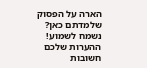הארה על הפסוק שלמדתם כאן? נשמח לשמוע!
ההערות שלכם חשובות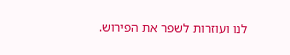לנו ועוזרות לשפר את הפירוש.